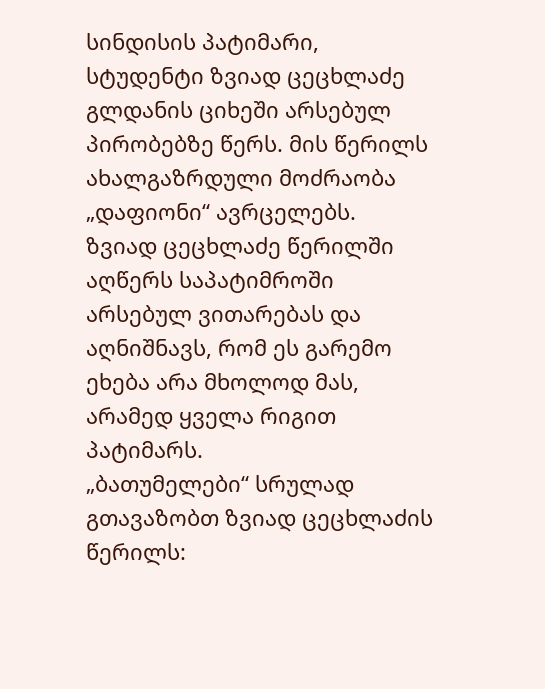სინდისის პატიმარი, სტუდენტი ზვიად ცეცხლაძე გლდანის ციხეში არსებულ პირობებზე წერს. მის წერილს ახალგაზრდული მოძრაობა „დაფიონი“ ავრცელებს.
ზვიად ცეცხლაძე წერილში აღწერს საპატიმროში არსებულ ვითარებას და აღნიშნავს, რომ ეს გარემო ეხება არა მხოლოდ მას, არამედ ყველა რიგით პატიმარს.
„ბათუმელები“ სრულად გთავაზობთ ზვიად ცეცხლაძის წერილს: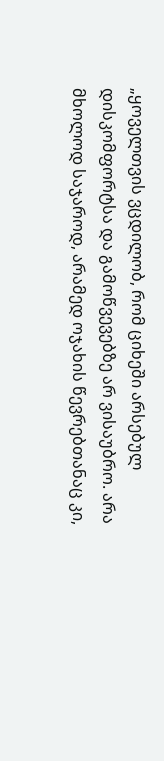„ყოველთვის ვცდილობ, რომ ციხეში არსებულ დისკომფორტსა და გამოწვევებზე არ ვისაუბრო. არა მხოლოდ საჯაროდ, არამედ ოჯახის წევრებთანაც კი,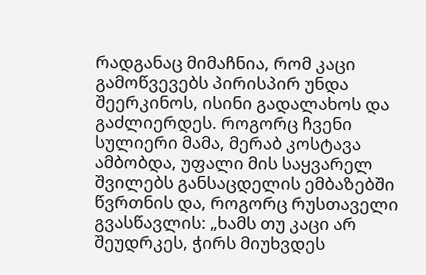რადგანაც მიმაჩნია, რომ კაცი გამოწვევებს პირისპირ უნდა შეერკინოს, ისინი გადალახოს და გაძლიერდეს. როგორც ჩვენი სულიერი მამა, მერაბ კოსტავა ამბობდა, უფალი მის საყვარელ შვილებს განსაცდელის ემბაზებში წვრთნის და, როგორც რუსთაველი გვასწავლის: „ხამს თუ კაცი არ შეუდრკეს, ჭირს მიუხვდეს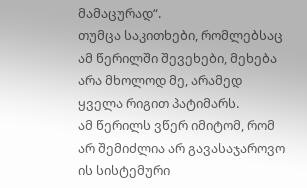მამაცურად“.
თუმცა საკითხები, რომლებსაც ამ წერილში შევეხები, მეხება არა მხოლოდ მე, არამედ ყველა რიგით პატიმარს.
ამ წერილს ვწერ იმიტომ, რომ არ შემიძლია არ გავასაჯაროვო ის სისტემური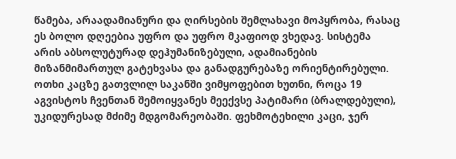წამება, არაადამიანური და ღირსების შემლახავი მოპყრობა, რასაც ეს ბოლო დღეებია უფრო და უფრო მკაფიოდ ვხედავ. სისტემა არის აბსოლუტურად დეჰუმანიზებული, ადამიანების მიზანმიმართულ გატეხვასა და განადგურებაზე ორიენტირებული.
ოთხი კაცზე გათვლილ საკანში ვიმყოფებით ხუთნი, როცა 19 აგვისტოს ჩვენთან შემოიყვანეს მეექვსე პატიმარი (ბრალდებული), უკიდურესად მძიმე მდგომარეობაში. ფეხმოტეხილი კაცი, ჯერ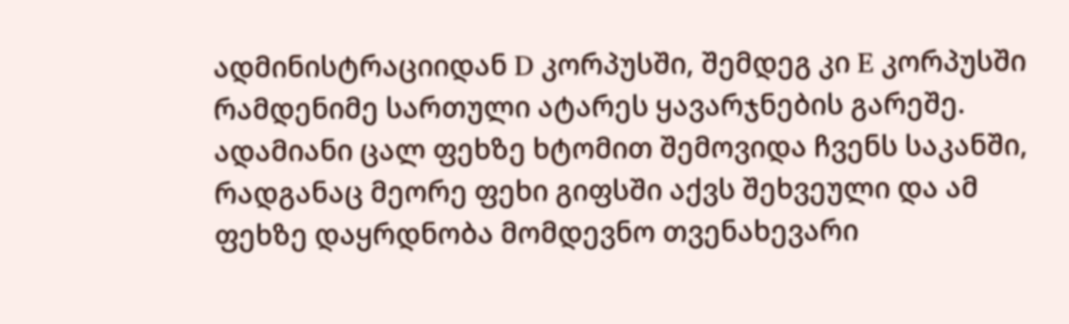ადმინისტრაციიდან D კორპუსში, შემდეგ კი E კორპუსში რამდენიმე სართული ატარეს ყავარჯნების გარეშე.
ადამიანი ცალ ფეხზე ხტომით შემოვიდა ჩვენს საკანში, რადგანაც მეორე ფეხი გიფსში აქვს შეხვეული და ამ ფეხზე დაყრდნობა მომდევნო თვენახევარი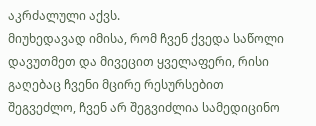აკრძალული აქვს.
მიუხედავად იმისა, რომ ჩვენ ქვედა საწოლი დავუთმეთ და მივეცით ყველაფერი, რისი გაღებაც ჩვენი მცირე რესურსებით შეგვეძლო, ჩვენ არ შეგვიძლია სამედიცინო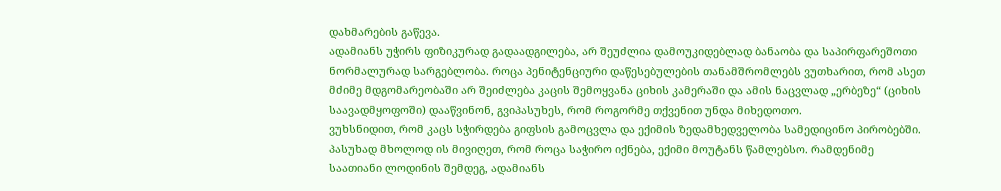დახმარების გაწევა.
ადამიანს უჭირს ფიზიკურად გადაადგილება, არ შეუძლია დამოუკიდებლად ბანაობა და საპირფარეშოთი ნორმალურად სარგებლობა. როცა პენიტენციური დაწესებულების თანამშრომლებს ვუთხარით, რომ ასეთ მძიმე მდგომარეობაში არ შეიძლება კაცის შემოყვანა ციხის კამერაში და ამის ნაცვლად „ერბეზე“ (ციხის საავადმყოფოში) დააწვინონ, გვიპასუხეს, რომ როგორმე თქვენით უნდა მიხედოთო.
ვუხსნიდით, რომ კაცს სჭირდება გიფსის გამოცვლა და ექიმის ზედამხედველობა სამედიცინო პირობებში. პასუხად მხოლოდ ის მივიღეთ, რომ როცა საჭირო იქნება, ექიმი მოუტანს წამლებსო. რამდენიმე საათიანი ლოდინის შემდეგ, ადამიანს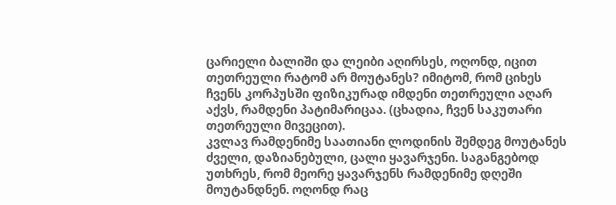ცარიელი ბალიში და ლეიბი აღირსეს, ოღონდ, იცით თეთრეული რატომ არ მოუტანეს? იმიტომ, რომ ციხეს ჩვენს კორპუსში ფიზიკურად იმდენი თეთრეული აღარ აქვს, რამდენი პატიმარიცაა. (ცხადია, ჩვენ საკუთარი თეთრეული მივეცით).
კვლავ რამდენიმე საათიანი ლოდინის შემდეგ მოუტანეს ძველი, დაზიანებული, ცალი ყავარჯენი. საგანგებოდ უთხრეს, რომ მეორე ყავარჯენს რამდენიმე დღეში მოუტანდნენ. ოღონდ რაც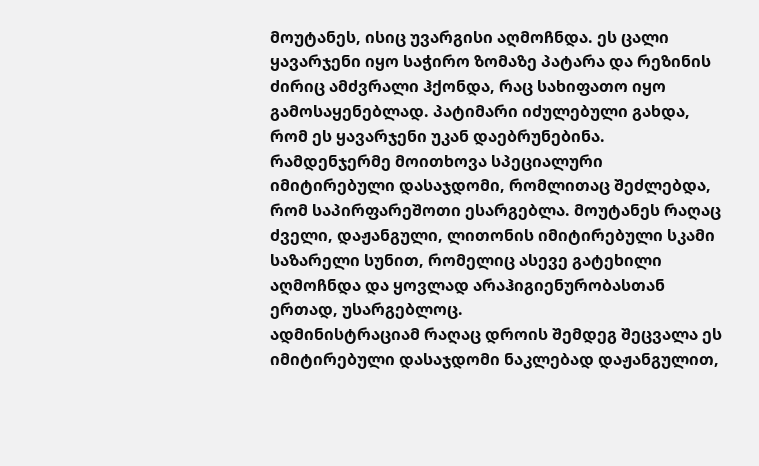მოუტანეს, ისიც უვარგისი აღმოჩნდა. ეს ცალი ყავარჯენი იყო საჭირო ზომაზე პატარა და რეზინის ძირიც ამძვრალი ჰქონდა, რაც სახიფათო იყო გამოსაყენებლად. პატიმარი იძულებული გახდა, რომ ეს ყავარჯენი უკან დაებრუნებინა.
რამდენჯერმე მოითხოვა სპეციალური იმიტირებული დასაჯდომი, რომლითაც შეძლებდა, რომ საპირფარეშოთი ესარგებლა. მოუტანეს რაღაც ძველი, დაჟანგული, ლითონის იმიტირებული სკამი საზარელი სუნით, რომელიც ასევე გატეხილი აღმოჩნდა და ყოვლად არაჰიგიენურობასთან ერთად, უსარგებლოც.
ადმინისტრაციამ რაღაც დროის შემდეგ შეცვალა ეს იმიტირებული დასაჯდომი ნაკლებად დაჟანგულით,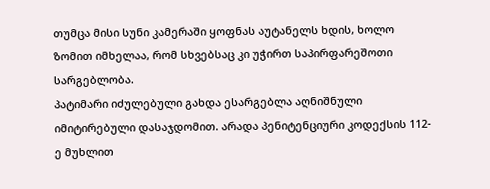თუმცა მისი სუნი კამერაში ყოფნას აუტანელს ხდის, ხოლო ზომით იმხელაა, რომ სხვებსაც კი უჭირთ საპირფარეშოთი სარგებლობა.
პატიმარი იძულებული გახდა ესარგებლა აღნიშნული იმიტირებული დასაჯდომით. არადა პენიტენციური კოდექსის 112-ე მუხლით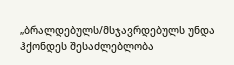„ბრალდებულს/მსჯავრდებულს უნდა ჰქონდეს შესაძლებლობა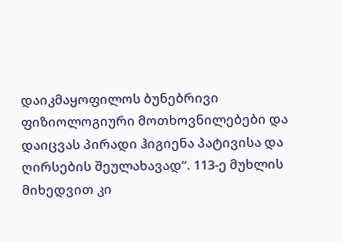დაიკმაყოფილოს ბუნებრივი ფიზიოლოგიური მოთხოვნილებები და დაიცვას პირადი ჰიგიენა პატივისა და ღირსების შეულახავად“. 113-ე მუხლის მიხედვით კი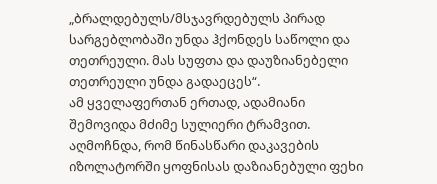„ბრალდებულს/მსჯავრდებულს პირად სარგებლობაში უნდა ჰქონდეს საწოლი და თეთრეული. მას სუფთა და დაუზიანებელი თეთრეული უნდა გადაეცეს“.
ამ ყველაფერთან ერთად, ადამიანი შემოვიდა მძიმე სულიერი ტრამვით. აღმოჩნდა, რომ წინასწარი დაკავების იზოლატორში ყოფნისას დაზიანებული ფეხი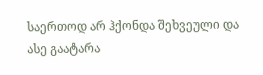საერთოდ არ ჰქონდა შეხვეული და ასე გაატარა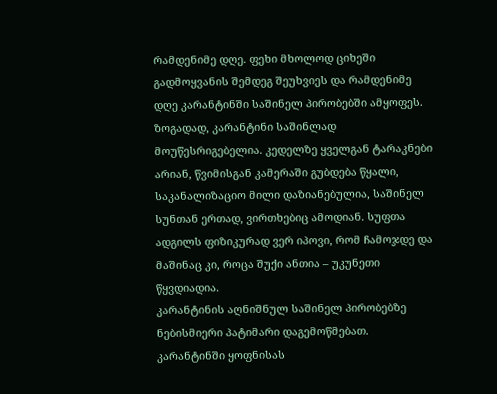რამდენიმე დღე. ფეხი მხოლოდ ციხეში გადმოყვანის შემდეგ შეუხვიეს და რამდენიმე დღე კარანტინში საშინელ პირობებში ამყოფეს.
ზოგადად, კარანტინი საშინლად მოუწესრიგებელია. კედელზე ყველგან ტარაკნები არიან, წვიმისგან კამერაში გუბდება წყალი, საკანალიზაციო მილი დაზიანებულია, საშინელ სუნთან ერთად, ვირთხებიც ამოდიან. სუფთა ადგილს ფიზიკურად ვერ იპოვი, რომ ჩამოჯდე და მაშინაც კი, როცა შუქი ანთია – უკუნეთი წყვდიადია.
კარანტინის აღნიშნულ საშინელ პირობებზე ნებისმიერი პატიმარი დაგემოწმებათ.
კარანტინში ყოფნისას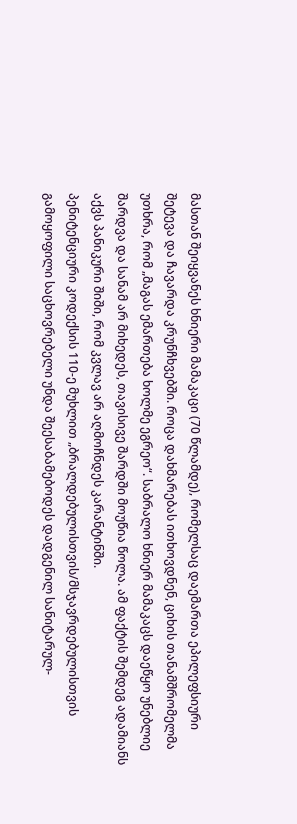მასთან შეიყვანეს ხნიერი მამაკაცი (70 წლამდე), რომელსაც დაემართა ეპილეფსიური შეტევა და ჩავარდა კრუნჩხვებში. როცა დახმარებას ითხოვდნენ, ციხის თანამშრომელმა უთხრა, რომ „მაგას ემართება ხოლმე ეგრეო“. საბრალო ხნიერ მამაკაცს დაეწყო უნებლიე შარდვა და სანამ არ მიხედეს, თავისივე შარდში მოუწია წოლა. ამ ფაქტის შემდეგ ადამიანს აქვს პანიკური შიში, რომ კვლავ არ აღმოჩნდეს კარანტინში.
პენიტენციური კოდექსის 110-ე მუხლით „ბრალდებულისთვის/მსჯავრდებულისთვის გამოყოფილი საცხოვრებელი უნდა შეესაბამებოდეს დადგენილ სანიტარულ-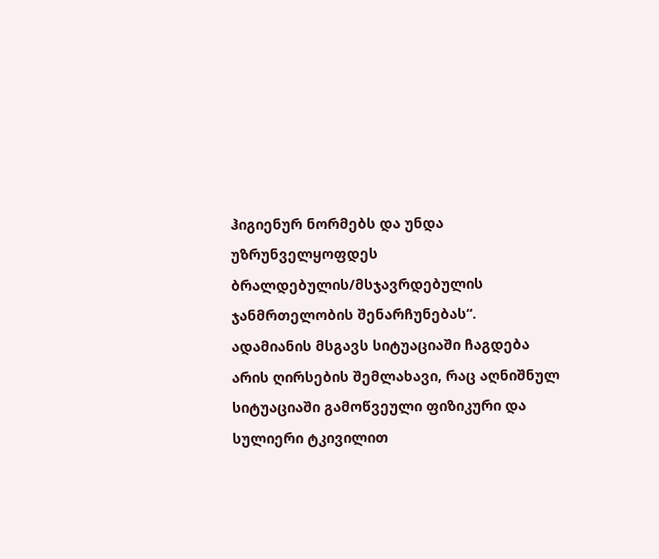ჰიგიენურ ნორმებს და უნდა უზრუნველყოფდეს ბრალდებულის/მსჯავრდებულის ჯანმრთელობის შენარჩუნებას“.
ადამიანის მსგავს სიტუაციაში ჩაგდება არის ღირსების შემლახავი, რაც აღნიშნულ სიტუაციაში გამოწვეული ფიზიკური და სულიერი ტკივილით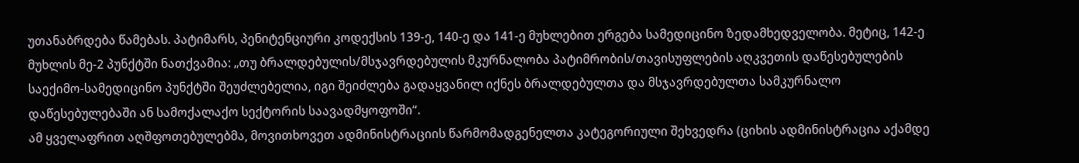უთანაბრდება წამებას. პატიმარს, პენიტენციური კოდექსის 139-ე, 140-ე და 141-ე მუხლებით ერგება სამედიცინო ზედამხედველობა. მეტიც, 142-ე მუხლის მე-2 პუნქტში ნათქვამია: „თუ ბრალდებულის/მსჯავრდებულის მკურნალობა პატიმრობის/თავისუფლების აღკვეთის დაწესებულების საექიმო-სამედიცინო პუნქტში შეუძლებელია, იგი შეიძლება გადაყვანილ იქნეს ბრალდებულთა და მსჯავრდებულთა სამკურნალო დაწესებულებაში ან სამოქალაქო სექტორის საავადმყოფოში“.
ამ ყველაფრით აღშფოთებულებმა, მოვითხოვეთ ადმინისტრაციის წარმომადგენელთა კატეგორიული შეხვედრა (ციხის ადმინისტრაცია აქამდე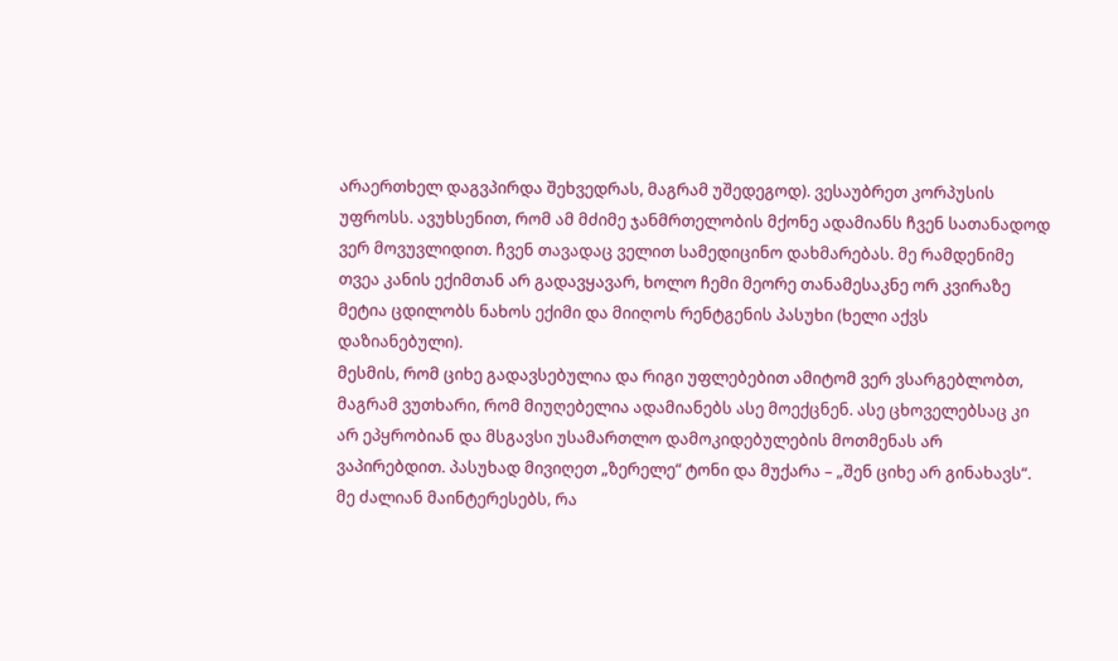არაერთხელ დაგვპირდა შეხვედრას, მაგრამ უშედეგოდ). ვესაუბრეთ კორპუსის უფროსს. ავუხსენით, რომ ამ მძიმე ჯანმრთელობის მქონე ადამიანს ჩვენ სათანადოდ ვერ მოვუვლიდით. ჩვენ თავადაც ველით სამედიცინო დახმარებას. მე რამდენიმე თვეა კანის ექიმთან არ გადავყავარ, ხოლო ჩემი მეორე თანამესაკნე ორ კვირაზე მეტია ცდილობს ნახოს ექიმი და მიიღოს რენტგენის პასუხი (ხელი აქვს დაზიანებული).
მესმის, რომ ციხე გადავსებულია და რიგი უფლებებით ამიტომ ვერ ვსარგებლობთ, მაგრამ ვუთხარი, რომ მიუღებელია ადამიანებს ასე მოექცნენ. ასე ცხოველებსაც კი არ ეპყრობიან და მსგავსი უსამართლო დამოკიდებულების მოთმენას არ ვაპირებდით. პასუხად მივიღეთ „ზერელე“ ტონი და მუქარა – „შენ ციხე არ გინახავს“.
მე ძალიან მაინტერესებს, რა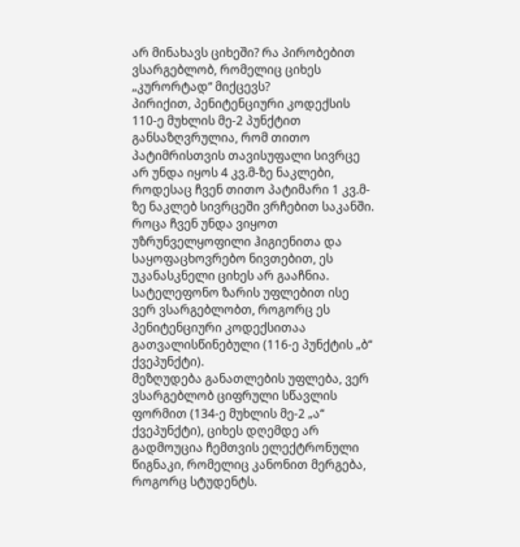არ მინახავს ციხეში? რა პირობებით ვსარგებლობ, რომელიც ციხეს „კურორტად“ მიქცევს?
პირიქით, პენიტენციური კოდექსის 110-ე მუხლის მე-2 პუნქტით განსაზღვრულია, რომ თითო პატიმრისთვის თავისუფალი სივრცე არ უნდა იყოს 4 კვ.მ-ზე ნაკლები, როდესაც ჩვენ თითო პატიმარი 1 კვ.მ-ზე ნაკლებ სივრცეში ვრჩებით საკანში.
როცა ჩვენ უნდა ვიყოთ უზრუნველყოფილი ჰიგიენითა და საყოფაცხოვრებო ნივთებით, ეს უკანასკნელი ციხეს არ გააჩნია.
სატელეფონო ზარის უფლებით ისე ვერ ვსარგებლობთ, როგორც ეს პენიტენციური კოდექსითაა გათვალისწინებული (116-ე პუნქტის „ბ“ ქვეპუნქტი).
მეზღუდება განათლების უფლება, ვერ ვსარგებლობ ციფრული სწავლის ფორმით (134-ე მუხლის მე-2 „ა“ ქვეპუნქტი), ციხეს დღემდე არ გადმოუცია ჩემთვის ელექტრონული წიგნაკი, რომელიც კანონით მერგება, როგორც სტუდენტს.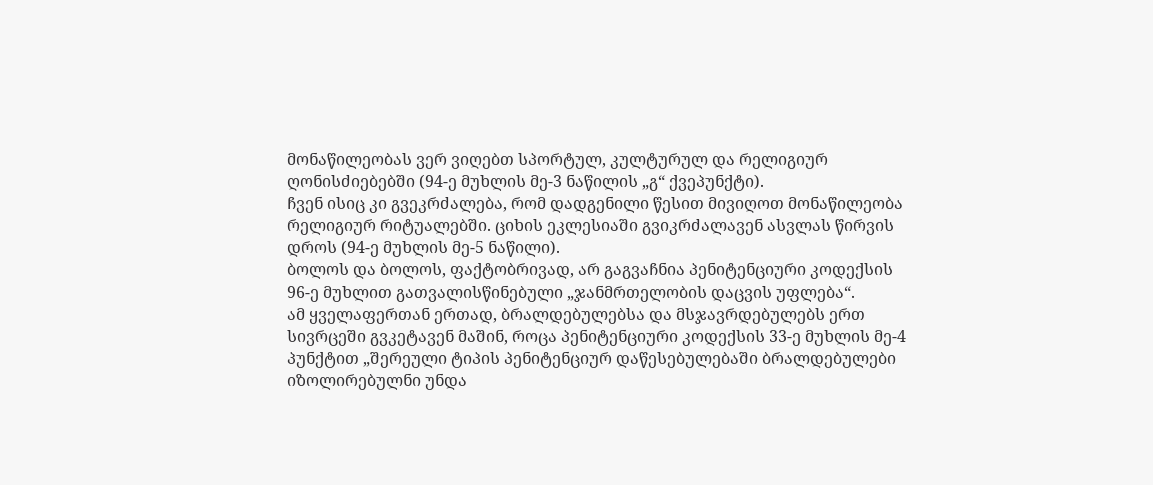მონაწილეობას ვერ ვიღებთ სპორტულ, კულტურულ და რელიგიურ ღონისძიებებში (94-ე მუხლის მე-3 ნაწილის „გ“ ქვეპუნქტი).
ჩვენ ისიც კი გვეკრძალება, რომ დადგენილი წესით მივიღოთ მონაწილეობა რელიგიურ რიტუალებში. ციხის ეკლესიაში გვიკრძალავენ ასვლას წირვის დროს (94-ე მუხლის მე-5 ნაწილი).
ბოლოს და ბოლოს, ფაქტობრივად, არ გაგვაჩნია პენიტენციური კოდექსის 96-ე მუხლით გათვალისწინებული „ჯანმრთელობის დაცვის უფლება“.
ამ ყველაფერთან ერთად, ბრალდებულებსა და მსჯავრდებულებს ერთ სივრცეში გვკეტავენ მაშინ, როცა პენიტენციური კოდექსის 33-ე მუხლის მე-4 პუნქტით „შერეული ტიპის პენიტენციურ დაწესებულებაში ბრალდებულები იზოლირებულნი უნდა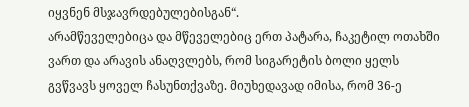იყვნენ მსჯავრდებულებისგან“.
არამწეველებიცა და მწეველებიც ერთ პატარა, ჩაკეტილ ოთახში ვართ და არავის ანაღვლებს, რომ სიგარეტის ბოლი ყელს გვწვავს ყოველ ჩასუნთქვაზე. მიუხედავად იმისა, რომ 36-ე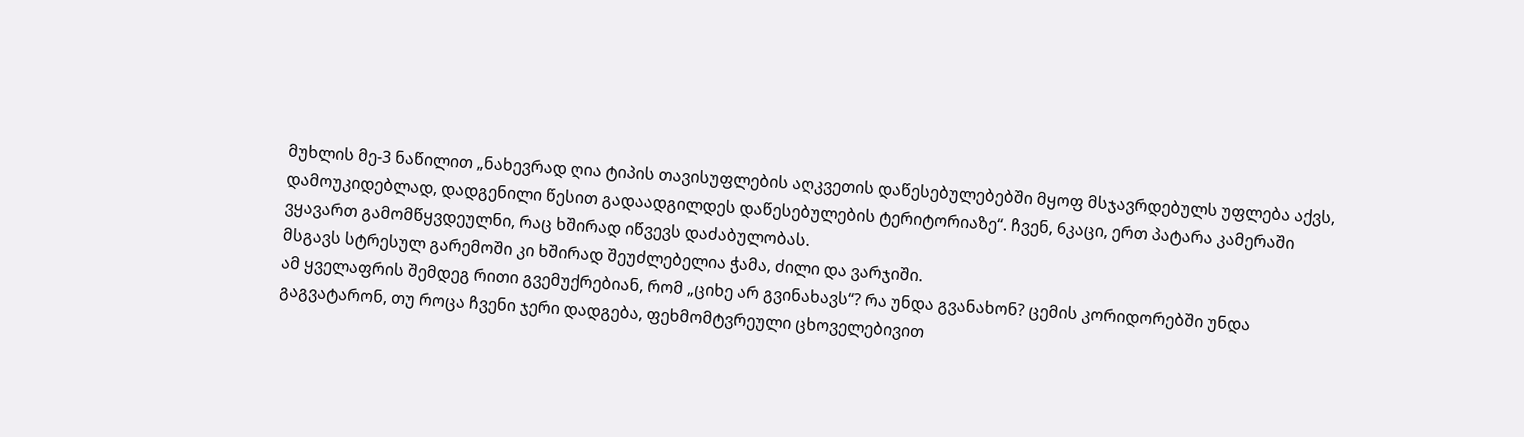მუხლის მე-3 ნაწილით „ნახევრად ღია ტიპის თავისუფლების აღკვეთის დაწესებულებებში მყოფ მსჯავრდებულს უფლება აქვს, დამოუკიდებლად, დადგენილი წესით გადაადგილდეს დაწესებულების ტერიტორიაზე“. ჩვენ, 6კაცი, ერთ პატარა კამერაში ვყავართ გამომწყვდეულნი, რაც ხშირად იწვევს დაძაბულობას.
მსგავს სტრესულ გარემოში კი ხშირად შეუძლებელია ჭამა, ძილი და ვარჯიში.
ამ ყველაფრის შემდეგ რითი გვემუქრებიან, რომ „ციხე არ გვინახავს“? რა უნდა გვანახონ? ცემის კორიდორებში უნდა გაგვატარონ, თუ როცა ჩვენი ჯერი დადგება, ფეხმომტვრეული ცხოველებივით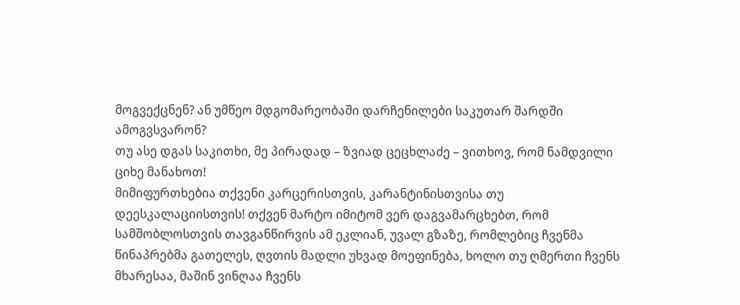მოგვექცნენ? ან უმწეო მდგომარეობაში დარჩენილები საკუთარ შარდში ამოგვსვარონ?
თუ ასე დგას საკითხი, მე პირადად – ზვიად ცეცხლაძე – ვითხოვ, რომ ნამდვილი ციხე მანახოთ!
მიმიფურთხებია თქვენი კარცერისთვის, კარანტინისთვისა თუ დეესკალაციისთვის! თქვენ მარტო იმიტომ ვერ დაგვამარცხებთ, რომ სამშობლოსთვის თავგანწირვის ამ ეკლიან, უვალ გზაზე, რომლებიც ჩვენმა წინაპრებმა გათელეს, ღვთის მადლი უხვად მოეფინება, ხოლო თუ ღმერთი ჩვენს მხარესაა, მაშინ ვინღაა ჩვენს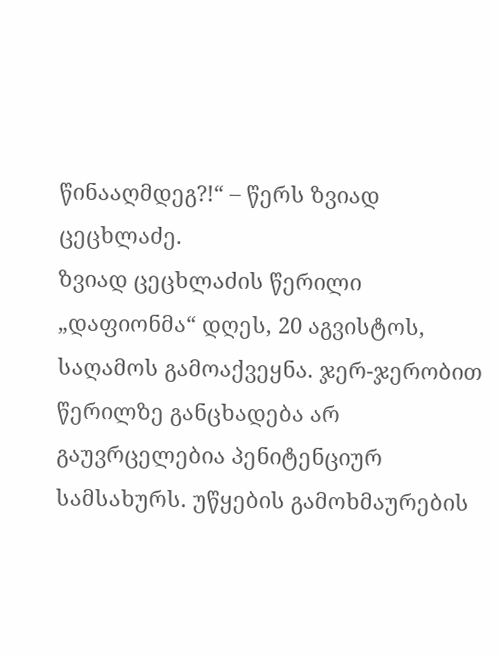წინააღმდეგ?!“ – წერს ზვიად ცეცხლაძე.
ზვიად ცეცხლაძის წერილი „დაფიონმა“ დღეს, 20 აგვისტოს, საღამოს გამოაქვეყნა. ჯერ-ჯერობით წერილზე განცხადება არ გაუვრცელებია პენიტენციურ სამსახურს. უწყების გამოხმაურების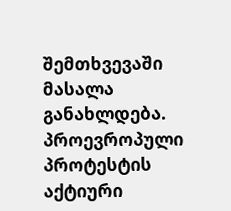შემთხვევაში მასალა განახლდება.
პროევროპული პროტესტის აქტიური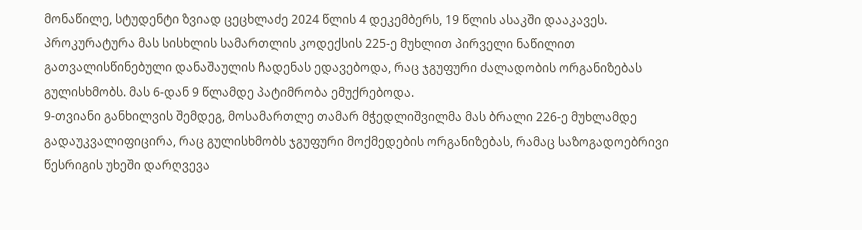მონაწილე, სტუდენტი ზვიად ცეცხლაძე 2024 წლის 4 დეკემბერს, 19 წლის ასაკში დააკავეს.
პროკურატურა მას სისხლის სამართლის კოდექსის 225-ე მუხლით პირველი ნაწილით გათვალისწინებული დანაშაულის ჩადენას ედავებოდა, რაც ჯგუფური ძალადობის ორგანიზებას გულისხმობს. მას 6-დან 9 წლამდე პატიმრობა ემუქრებოდა.
9-თვიანი განხილვის შემდეგ, მოსამართლე თამარ მჭედლიშვილმა მას ბრალი 226-ე მუხლამდე გადაუკვალიფიცირა, რაც გულისხმობს ჯგუფური მოქმედების ორგანიზებას, რამაც საზოგადოებრივი წესრიგის უხეში დარღვევა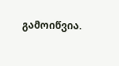გამოიწვია.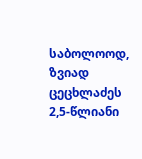საბოლოოდ, ზვიად ცეცხლაძეს 2,5-წლიანი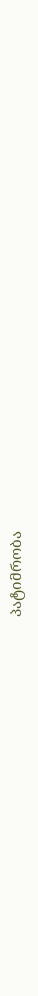პატიმრობა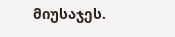მიუსაჯეს.